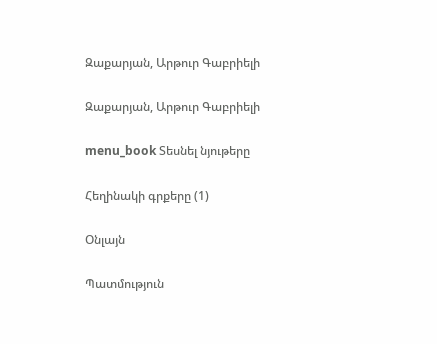Զաքարյան, Արթուր Գաբրիելի

Զաքարյան, Արթուր Գաբրիելի

menu_book Տեսնել նյութերը

Հեղինակի գրքերը (1)

Օնլայն

Պատմություն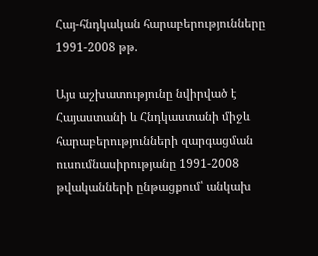Հայ-հնդկական հարաբերությունները 1991-2008 թթ.

Այս աշխատությունը նվիրված է Հայաստանի և Հնդկաստանի միջև հարաբերությունների զարգացման ուսումնասիրությանը 1991-2008 թվականների ընթացքում՝ անկախ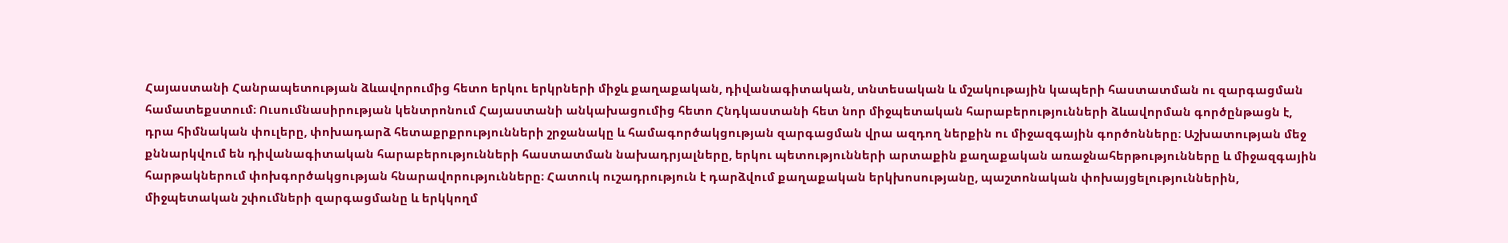Հայաստանի Հանրապետության ձևավորումից հետո երկու երկրների միջև քաղաքական, դիվանագիտական, տնտեսական և մշակութային կապերի հաստատման ու զարգացման համատեքստում։ Ուսումնասիրության կենտրոնում Հայաստանի անկախացումից հետո Հնդկաստանի հետ նոր միջպետական հարաբերությունների ձևավորման գործընթացն է, դրա հիմնական փուլերը, փոխադարձ հետաքրքրությունների շրջանակը և համագործակցության զարգացման վրա ազդող ներքին ու միջազգային գործոնները։ Աշխատության մեջ քննարկվում են դիվանագիտական հարաբերությունների հաստատման նախադրյալները, երկու պետությունների արտաքին քաղաքական առաջնահերթությունները և միջազգային հարթակներում փոխգործակցության հնարավորությունները։ Հատուկ ուշադրություն է դարձվում քաղաքական երկխոսությանը, պաշտոնական փոխայցելություններին, միջպետական շփումների զարգացմանը և երկկողմ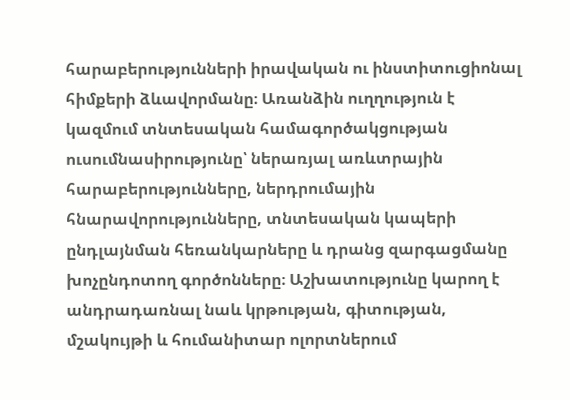հարաբերությունների իրավական ու ինստիտուցիոնալ հիմքերի ձևավորմանը։ Առանձին ուղղություն է կազմում տնտեսական համագործակցության ուսումնասիրությունը՝ ներառյալ առևտրային հարաբերությունները, ներդրումային հնարավորությունները, տնտեսական կապերի ընդլայնման հեռանկարները և դրանց զարգացմանը խոչընդոտող գործոնները։ Աշխատությունը կարող է անդրադառնալ նաև կրթության, գիտության, մշակույթի և հումանիտար ոլորտներում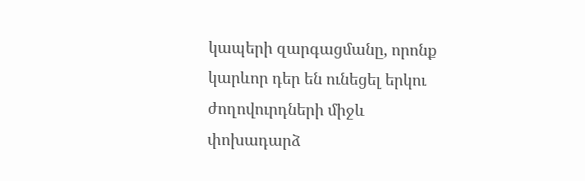կապերի զարգացմանը, որոնք կարևոր դեր են ունեցել երկու ժողովուրդների միջև փոխադարձ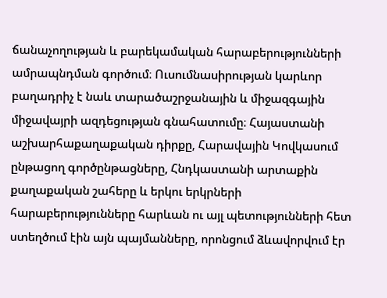ճանաչողության և բարեկամական հարաբերությունների ամրապնդման գործում։ Ուսումնասիրության կարևոր բաղադրիչ է նաև տարածաշրջանային և միջազգային միջավայրի ազդեցության գնահատումը։ Հայաստանի աշխարհաքաղաքական դիրքը, Հարավային Կովկասում ընթացող գործընթացները, Հնդկաստանի արտաքին քաղաքական շահերը և երկու երկրների հարաբերությունները հարևան ու այլ պետությունների հետ ստեղծում էին այն պայմանները, որոնցում ձևավորվում էր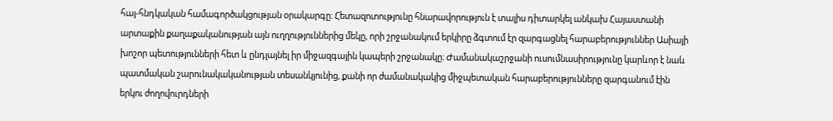հայ-հնդկական համագործակցության օրակարգը։ Հետազոտությունը հնարավորություն է տալիս դիտարկել անկախ Հայաստանի արտաքին քաղաքականության այն ուղղություններից մեկը, որի շրջանակում երկիրը ձգտում էր զարգացնել հարաբերություններ Ասիայի խոշոր պետությունների հետ և ընդլայնել իր միջազգային կապերի շրջանակը։ Ժամանակաշրջանի ուսումնասիրությունը կարևոր է նաև պատմական շարունակականության տեսանկյունից, քանի որ ժամանակակից միջպետական հարաբերությունները զարգանում էին երկու ժողովուրդների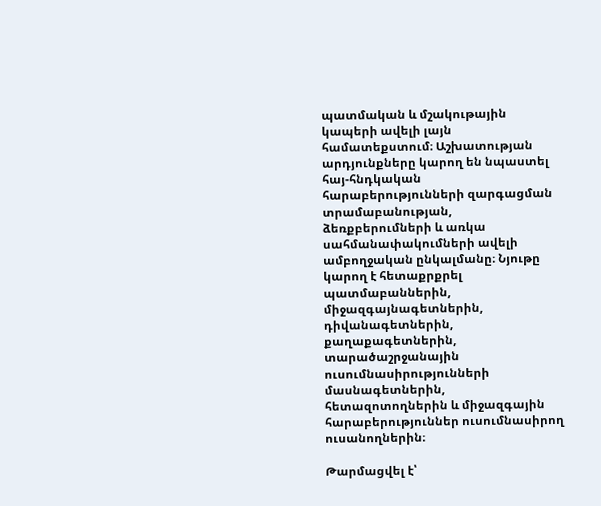պատմական և մշակութային կապերի ավելի լայն համատեքստում։ Աշխատության արդյունքները կարող են նպաստել հայ-հնդկական հարաբերությունների զարգացման տրամաբանության, ձեռքբերումների և առկա սահմանափակումների ավելի ամբողջական ընկալմանը։ Նյութը կարող է հետաքրքրել պատմաբաններին, միջազգայնագետներին, դիվանագետներին, քաղաքագետներին, տարածաշրջանային ուսումնասիրությունների մասնագետներին, հետազոտողներին և միջազգային հարաբերություններ ուսումնասիրող ուսանողներին։

Թարմացվել է՝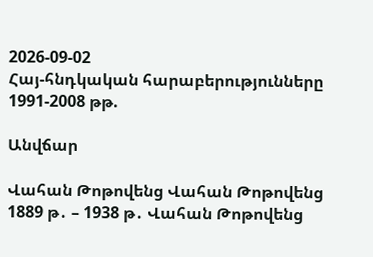2026-09-02
Հայ-հնդկական հարաբերությունները 1991-2008 թթ.

Անվճար

Վահան Թոթովենց Վահան Թոթովենց 1889 թ․ – 1938 թ․ Վահան Թոթովենց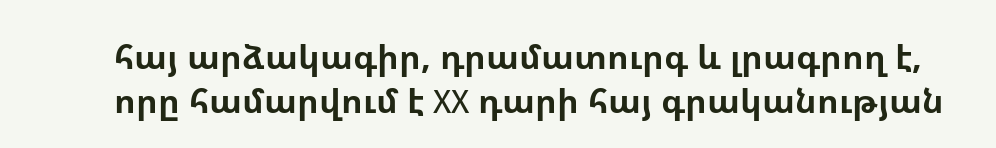հայ արձակագիր, դրամատուրգ և լրագրող է, որը համարվում է XX դարի հայ գրականության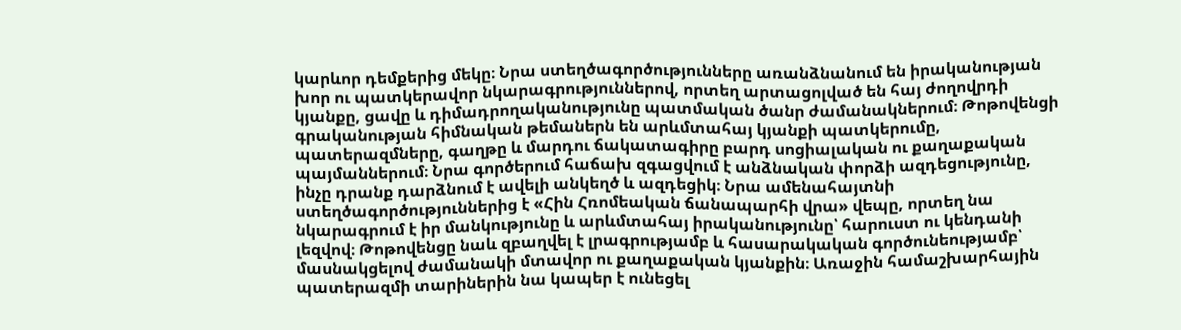կարևոր դեմքերից մեկը։ Նրա ստեղծագործությունները առանձնանում են իրականության խոր ու պատկերավոր նկարագրություններով, որտեղ արտացոլված են հայ ժողովրդի կյանքը, ցավը և դիմադրողականությունը պատմական ծանր ժամանակներում։ Թոթովենցի գրականության հիմնական թեմաներն են արևմտահայ կյանքի պատկերումը, պատերազմները, գաղթը և մարդու ճակատագիրը բարդ սոցիալական ու քաղաքական պայմաններում։ Նրա գործերում հաճախ զգացվում է անձնական փորձի ազդեցությունը, ինչը դրանք դարձնում է ավելի անկեղծ և ազդեցիկ։ Նրա ամենահայտնի ստեղծագործություններից է «Հին Հռոմեական ճանապարհի վրա» վեպը, որտեղ նա նկարագրում է իր մանկությունը և արևմտահայ իրականությունը՝ հարուստ ու կենդանի լեզվով։ Թոթովենցը նաև զբաղվել է լրագրությամբ և հասարակական գործունեությամբ՝ մասնակցելով ժամանակի մտավոր ու քաղաքական կյանքին։ Առաջին համաշխարհային պատերազմի տարիներին նա կապեր է ունեցել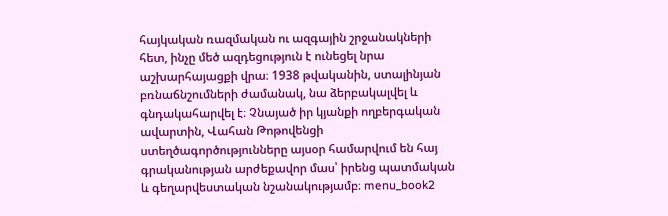հայկական ռազմական ու ազգային շրջանակների հետ, ինչը մեծ ազդեցություն է ունեցել նրա աշխարհայացքի վրա։ 1938 թվականին, ստալինյան բռնաճնշումների ժամանակ, նա ձերբակալվել և գնդակահարվել է։ Չնայած իր կյանքի ողբերգական ավարտին, Վահան Թոթովենցի ստեղծագործությունները այսօր համարվում են հայ գրականության արժեքավոր մաս՝ իրենց պատմական և գեղարվեստական նշանակությամբ։ menu_book2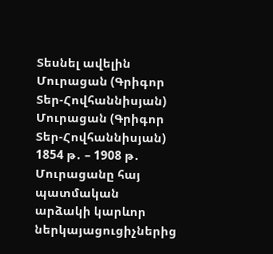Տեսնել ավելին Մուրացան (Գրիգոր Տեր-Հովհաննիսյան) Մուրացան (Գրիգոր Տեր-Հովհաննիսյան) 1854 թ․ – 1908 թ․ Մուրացանը հայ պատմական արձակի կարևոր ներկայացուցիչներից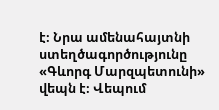է։ Նրա ամենահայտնի ստեղծագործությունը «Գևորգ Մարզպետունի» վեպն է։ Վեպում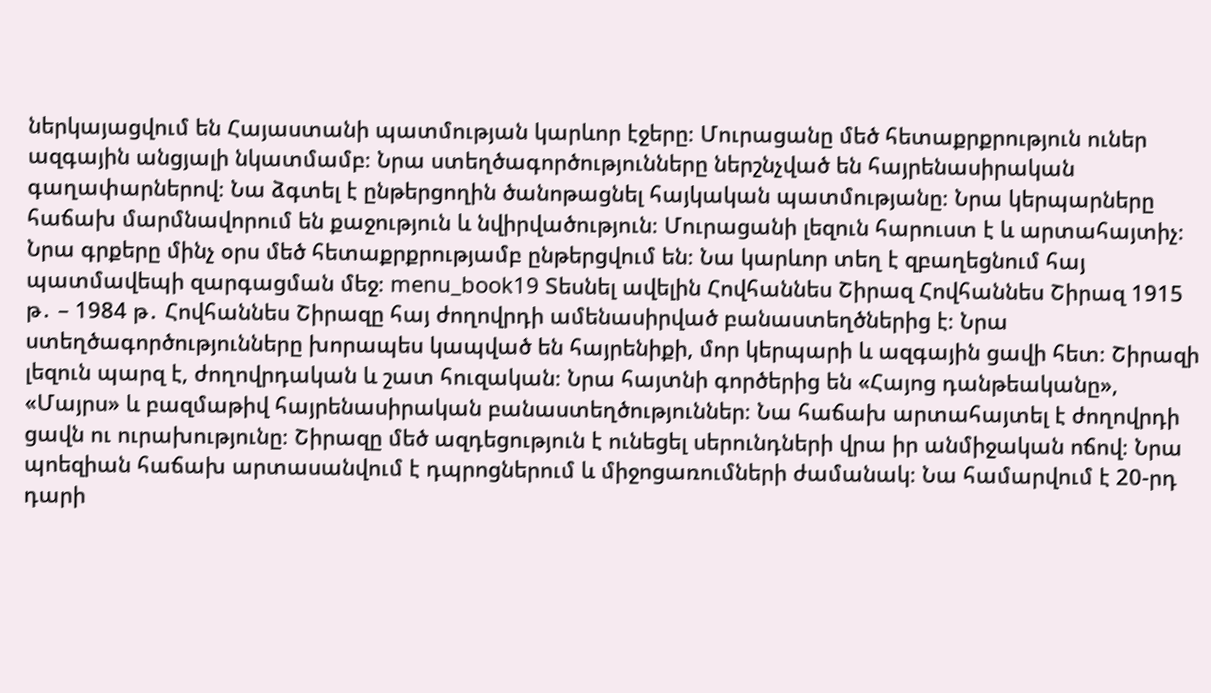ներկայացվում են Հայաստանի պատմության կարևոր էջերը։ Մուրացանը մեծ հետաքրքրություն ուներ ազգային անցյալի նկատմամբ։ Նրա ստեղծագործությունները ներշնչված են հայրենասիրական գաղափարներով։ Նա ձգտել է ընթերցողին ծանոթացնել հայկական պատմությանը։ Նրա կերպարները հաճախ մարմնավորում են քաջություն և նվիրվածություն։ Մուրացանի լեզուն հարուստ է և արտահայտիչ։ Նրա գրքերը մինչ օրս մեծ հետաքրքրությամբ ընթերցվում են։ Նա կարևոր տեղ է զբաղեցնում հայ պատմավեպի զարգացման մեջ։ menu_book19 Տեսնել ավելին Հովհաննես Շիրազ Հովհաննես Շիրազ 1915 թ․ – 1984 թ․ Հովհաննես Շիրազը հայ ժողովրդի ամենասիրված բանաստեղծներից է։ Նրա ստեղծագործությունները խորապես կապված են հայրենիքի, մոր կերպարի և ազգային ցավի հետ։ Շիրազի լեզուն պարզ է, ժողովրդական և շատ հուզական։ Նրա հայտնի գործերից են «Հայոց դանթեականը», «Մայրս» և բազմաթիվ հայրենասիրական բանաստեղծություններ։ Նա հաճախ արտահայտել է ժողովրդի ցավն ու ուրախությունը։ Շիրազը մեծ ազդեցություն է ունեցել սերունդների վրա իր անմիջական ոճով։ Նրա պոեզիան հաճախ արտասանվում է դպրոցներում և միջոցառումների ժամանակ։ Նա համարվում է 20-րդ դարի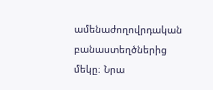ամենաժողովրդական բանաստեղծներից մեկը։ Նրա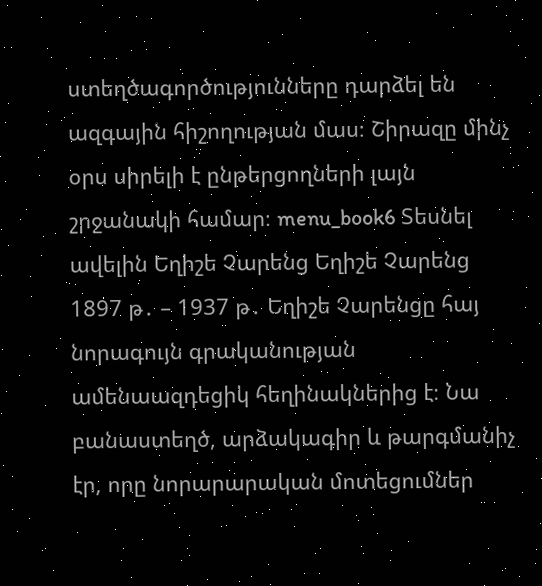ստեղծագործությունները դարձել են ազգային հիշողության մաս։ Շիրազը մինչ օրս սիրելի է ընթերցողների լայն շրջանակի համար։ menu_book6 Տեսնել ավելին Եղիշե Չարենց Եղիշե Չարենց 1897 թ․ – 1937 թ․ Եղիշե Չարենցը հայ նորագույն գրականության ամենաազդեցիկ հեղինակներից է։ Նա բանաստեղծ, արձակագիր և թարգմանիչ էր, որը նորարարական մոտեցումներ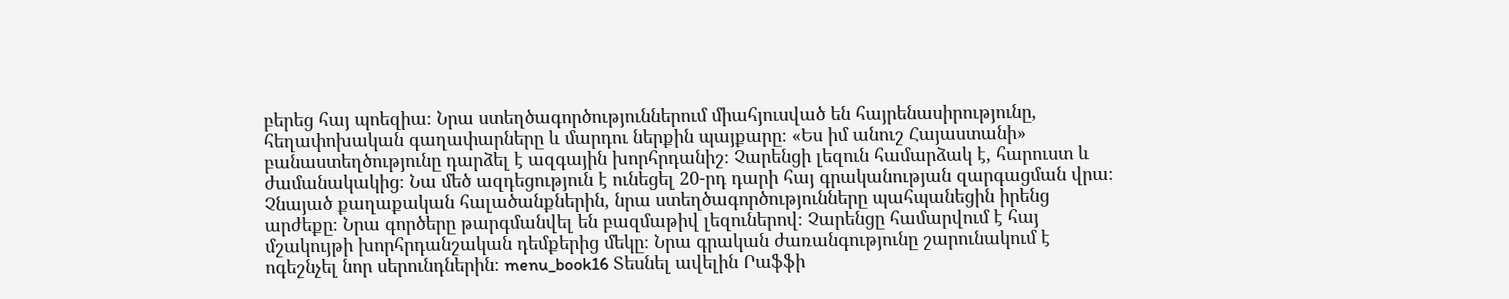բերեց հայ պոեզիա։ Նրա ստեղծագործություններում միահյուսված են հայրենասիրությունը, հեղափոխական գաղափարները և մարդու ներքին պայքարը։ «Ես իմ անուշ Հայաստանի» բանաստեղծությունը դարձել է ազգային խորհրդանիշ։ Չարենցի լեզուն համարձակ է, հարուստ և ժամանակակից։ Նա մեծ ազդեցություն է ունեցել 20-րդ դարի հայ գրականության զարգացման վրա։ Չնայած քաղաքական հալածանքներին, նրա ստեղծագործությունները պահպանեցին իրենց արժեքը։ Նրա գործերը թարգմանվել են բազմաթիվ լեզուներով։ Չարենցը համարվում է հայ մշակույթի խորհրդանշական դեմքերից մեկը։ Նրա գրական ժառանգությունը շարունակում է ոգեշնչել նոր սերունդներին։ menu_book16 Տեսնել ավելին Րաֆֆի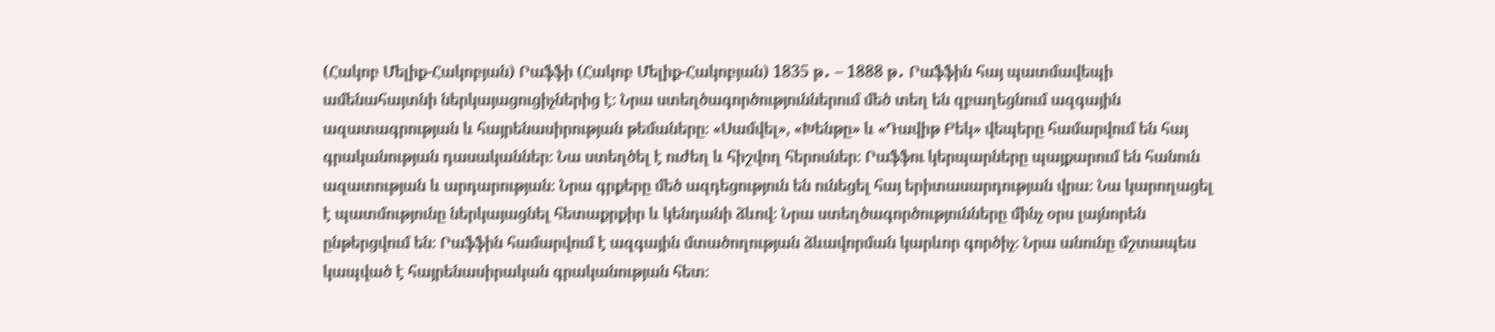(Հակոբ Մելիք-Հակոբյան) Րաֆֆի (Հակոբ Մելիք-Հակոբյան) 1835 թ․ – 1888 թ․ Րաֆֆին հայ պատմավեպի ամենահայտնի ներկայացուցիչներից է։ Նրա ստեղծագործություններում մեծ տեղ են զբաղեցնում ազգային ազատագրության և հայրենասիրության թեմաները։ «Սամվել», «Խենթը» և «Դավիթ Բեկ» վեպերը համարվում են հայ գրականության դասականներ։ Նա ստեղծել է ուժեղ և հիշվող հերոսներ։ Րաֆֆու կերպարները պայքարում են հանուն ազատության և արդարության։ Նրա գրքերը մեծ ազդեցություն են ունեցել հայ երիտասարդության վրա։ Նա կարողացել է պատմությունը ներկայացնել հետաքրքիր և կենդանի ձևով։ Նրա ստեղծագործությունները մինչ օրս լայնորեն ընթերցվում են։ Րաֆֆին համարվում է ազգային մտածողության ձևավորման կարևոր գործիչ։ Նրա անունը մշտապես կապված է հայրենասիրական գրականության հետ։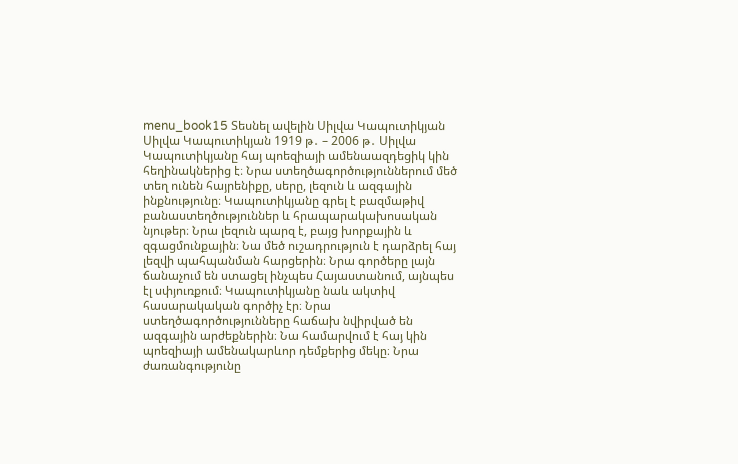menu_book15 Տեսնել ավելին Սիլվա Կապուտիկյան Սիլվա Կապուտիկյան 1919 թ․ – 2006 թ․ Սիլվա Կապուտիկյանը հայ պոեզիայի ամենաազդեցիկ կին հեղինակներից է։ Նրա ստեղծագործություններում մեծ տեղ ունեն հայրենիքը, սերը, լեզուն և ազգային ինքնությունը։ Կապուտիկյանը գրել է բազմաթիվ բանաստեղծություններ և հրապարակախոսական նյութեր։ Նրա լեզուն պարզ է, բայց խորքային և զգացմունքային։ Նա մեծ ուշադրություն է դարձրել հայ լեզվի պահպանման հարցերին։ Նրա գործերը լայն ճանաչում են ստացել ինչպես Հայաստանում, այնպես էլ սփյուռքում։ Կապուտիկյանը նաև ակտիվ հասարակական գործիչ էր։ Նրա ստեղծագործությունները հաճախ նվիրված են ազգային արժեքներին։ Նա համարվում է հայ կին պոեզիայի ամենակարևոր դեմքերից մեկը։ Նրա ժառանգությունը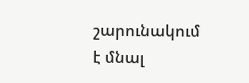շարունակում է մնալ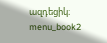ազդեցիկ։ menu_book2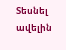Տեսնել ավելին